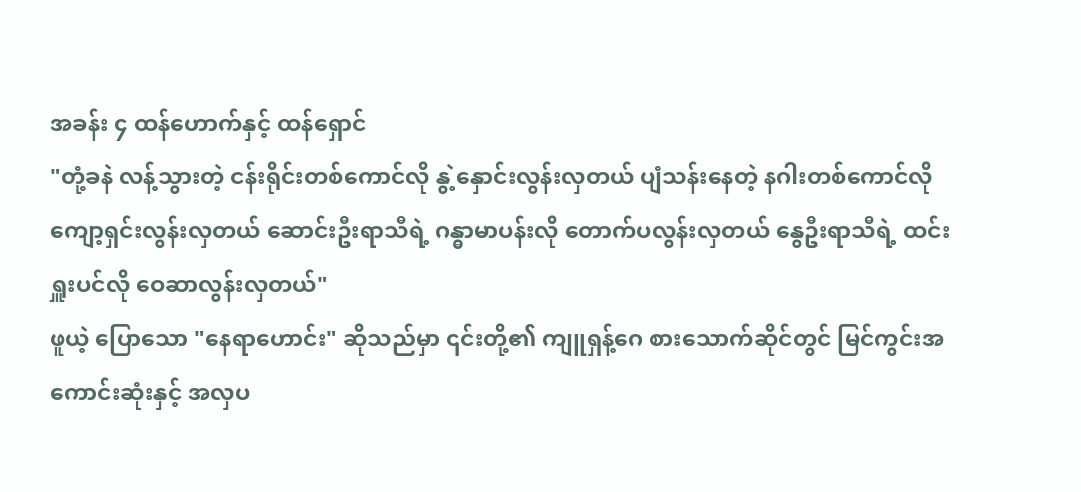အခန်း ၄ ထန်ဟောက်နှင့် ထန်ရှောင်
"တုံ့ခနဲ လန့်သွားတဲ့ ငန်းရိုင်းတစ်ကောင်လို နွဲ့နှောင်းလွန်းလှတယ် ပျံသန်းနေတဲ့ နဂါးတစ်ကောင်လို ကျော့ရှင်းလွန်းလှတယ် ဆောင်းဦးရာသီရဲ့ ဂန္ဓာမာပန်းလို တောက်ပလွန်းလှတယ် နွေဦးရာသီရဲ့ ထင်းရှူးပင်လို ဝေဆာလွန်းလှတယ်"
ဖူယဲ့ ပြောသော "နေရာဟောင်း" ဆိုသည်မှာ ၎င်းတို့၏ ကျူရှန့်ဂေ စားသောက်ဆိုင်တွင် မြင်ကွင်းအကောင်းဆုံးနှင့် အလှပ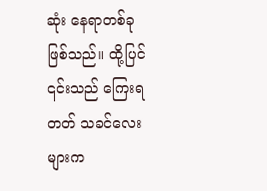ဆုံး နေရာတစ်ခု ဖြစ်သည်။ ထို့ပြင် ၎င်းသည် ကြေးရတတ် သခင်လေးများက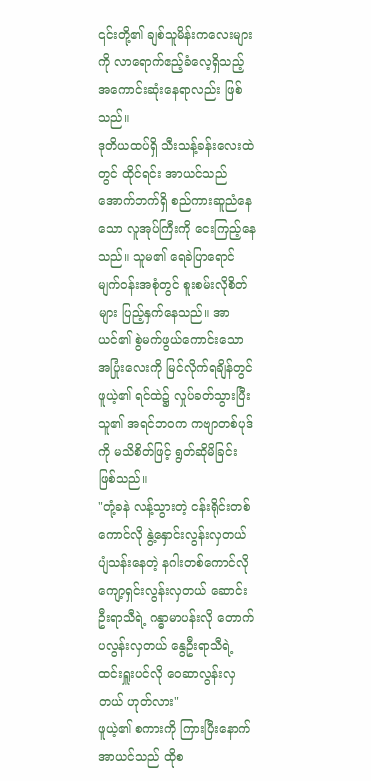၎င်းတို့၏ ချစ်သူမိန်းကလေးများကို လာရောက်ဧည့်ခံလေ့ရှိသည့် အကောင်းဆုံးနေရာလည်း ဖြစ်သည်။
ဒုတိယထပ်ရှိ သီးသန့်ခန်းလေးထဲတွင် ထိုင်ရင်း အာယင်သည် အောက်ဘက်ရှိ စည်ကားဆူညံနေသော လူအုပ်ကြီးကို ငေးကြည့်နေသည်။ သူမ၏ ရေခဲပြာရောင် မျက်ဝန်းအစုံတွင် စူးစမ်းလိုစိတ်များ ပြည့်နှက်နေသည်။ အာယင်၏ စွဲမက်ဖွယ်ကောင်းသော အပြုံးလေးကို မြင်လိုက်ရချိန်တွင် ဖူယဲ့၏ ရင်ထဲ၌ လှုပ်ခတ်သွားပြီး သူ၏ အရင်ဘဝက ကဗျာတစ်ပုဒ်ကို မသိစိတ်ဖြင့် ရွတ်ဆိုမိခြင်း ဖြစ်သည်။
"တုံ့ခနဲ လန့်သွားတဲ့ ငန်းရိုင်းတစ်ကောင်လို နွဲ့နှောင်းလွန်းလှတယ် ပျံသန်းနေတဲ့ နဂါးတစ်ကောင်လို ကျော့ရှင်းလွန်းလှတယ် ဆောင်းဦးရာသီရဲ့ ဂန္ဓာမာပန်းလို တောက်ပလွန်းလှတယ် နွေဦးရာသီရဲ့ ထင်းရှူးပင်လို ဝေဆာလွန်းလှတယ် ဟုတ်လား"
ဖူယဲ့၏ စကားကို ကြားပြီးနောက် အာယင်သည် ထိုစ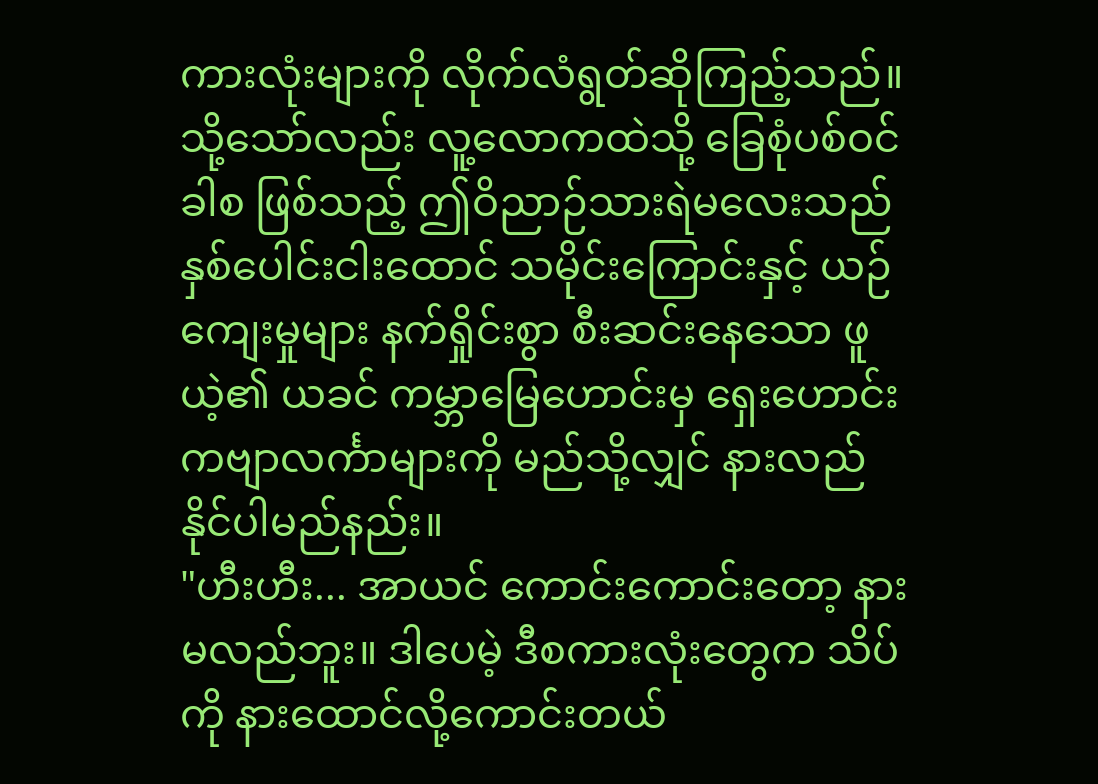ကားလုံးများကို လိုက်လံရွတ်ဆိုကြည့်သည်။ သို့သော်လည်း လူ့လောကထဲသို့ ခြေစုံပစ်ဝင်ခါစ ဖြစ်သည့် ဤဝိညာဉ်သားရဲမလေးသည် နှစ်ပေါင်းငါးထောင် သမိုင်းကြောင်းနှင့် ယဉ်ကျေးမှုများ နက်ရှိုင်းစွာ စီးဆင်းနေသော ဖူယဲ့၏ ယခင် ကမ္ဘာမြေဟောင်းမှ ရှေးဟောင်းကဗျာလင်္ကာများကို မည်သို့လျှင် နားလည်နိုင်ပါမည်နည်း။
"ဟီးဟီး... အာယင် ကောင်းကောင်းတော့ နားမလည်ဘူး။ ဒါပေမဲ့ ဒီစကားလုံးတွေက သိပ်ကို နားထောင်လို့ကောင်းတယ်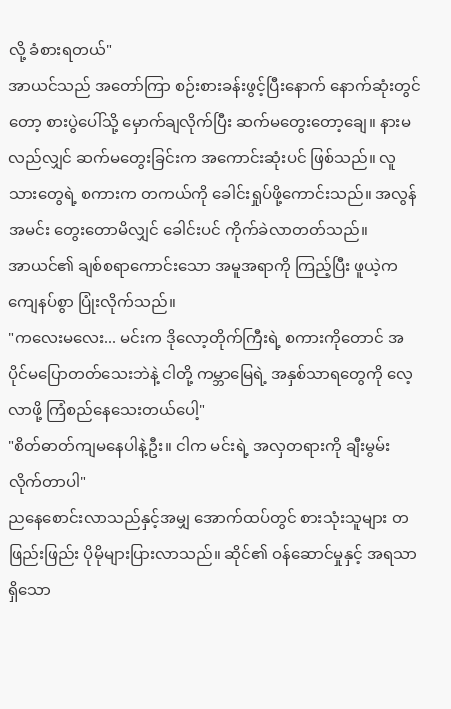လို့ ခံစားရတယ်"
အာယင်သည် အတော်ကြာ စဉ်းစားခန်းဖွင့်ပြီးနောက် နောက်ဆုံးတွင်တော့ စားပွဲပေါ်သို့ မှောက်ချလိုက်ပြီး ဆက်မတွေးတော့ချေ။ နားမလည်လျှင် ဆက်မတွေးခြင်းက အကောင်းဆုံးပင် ဖြစ်သည်။ လူသားတွေရဲ့ စကားက တကယ်ကို ခေါင်းရှုပ်ဖို့ကောင်းသည်။ အလွန်အမင်း တွေးတောမိလျှင် ခေါင်းပင် ကိုက်ခဲလာတတ်သည်။
အာယင်၏ ချစ်စရာကောင်းသော အမူအရာကို ကြည့်ပြီး ဖူယဲ့က ကျေနပ်စွာ ပြုံးလိုက်သည်။
"ကလေးမလေး... မင်းက ဒိုလော့တိုက်ကြီးရဲ့ စကားကိုတောင် အပိုင်မပြောတတ်သေးဘဲနဲ့ ငါတို့ ကမ္ဘာမြေရဲ့ အနှစ်သာရတွေကို လေ့လာဖို့ ကြံစည်နေသေးတယ်ပေါ့"
"စိတ်ဓာတ်ကျမနေပါနဲ့ဦး။ ငါက မင်းရဲ့ အလှတရားကို ချီးမွမ်းလိုက်တာပါ"
ညနေစောင်းလာသည်နှင့်အမျှ အောက်ထပ်တွင် စားသုံးသူများ တဖြည်းဖြည်း ပိုမိုများပြားလာသည်။ ဆိုင်၏ ဝန်ဆောင်မှုနှင့် အရသာရှိသော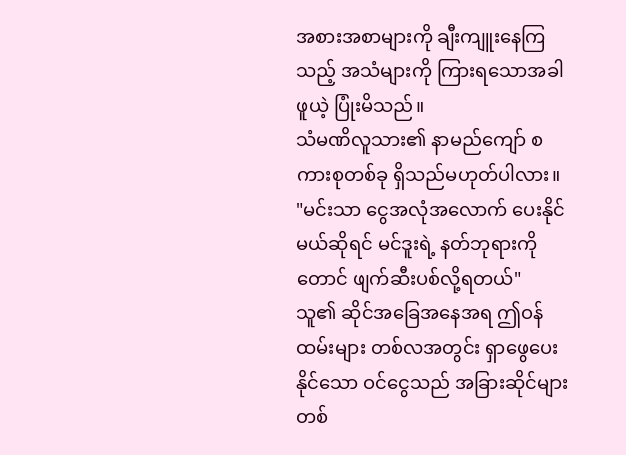အစားအစာများကို ချီးကျူးနေကြသည့် အသံများကို ကြားရသောအခါ ဖူယဲ့ ပြုံးမိသည်။
သံမဏိလူသား၏ နာမည်ကျော် စကားစုတစ်ခု ရှိသည်မဟုတ်ပါလား။ "မင်းသာ ငွေအလုံအလောက် ပေးနိုင်မယ်ဆိုရင် မင်ဒူးရဲ့ နတ်ဘုရားကိုတောင် ဖျက်ဆီးပစ်လို့ရတယ်"
သူ၏ ဆိုင်အခြေအနေအရ ဤဝန်ထမ်းများ တစ်လအတွင်း ရှာဖွေပေးနိုင်သော ဝင်ငွေသည် အခြားဆိုင်များ တစ်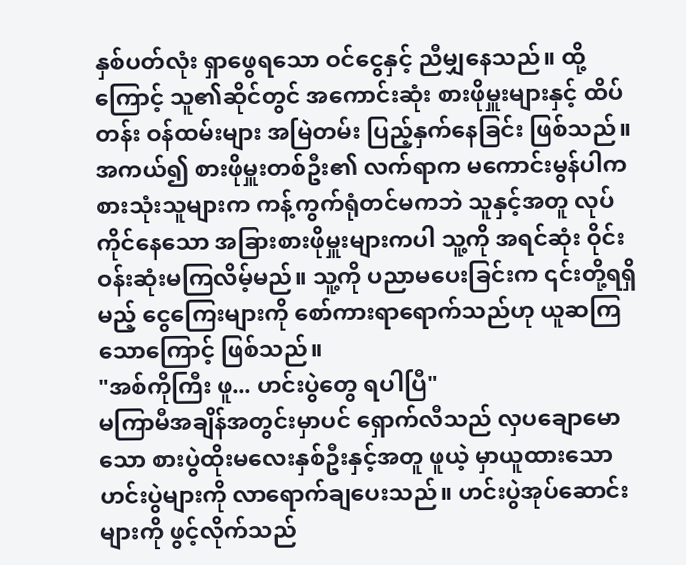နှစ်ပတ်လုံး ရှာဖွေရသော ဝင်ငွေနှင့် ညီမျှနေသည်။ ထို့ကြောင့် သူ၏ဆိုင်တွင် အကောင်းဆုံး စားဖိုမှူးများနှင့် ထိပ်တန်း ဝန်ထမ်းများ အမြဲတမ်း ပြည့်နှက်နေခြင်း ဖြစ်သည်။
အကယ်၍ စားဖိုမှူးတစ်ဦး၏ လက်ရာက မကောင်းမွန်ပါက စားသုံးသူများက ကန့်ကွက်ရုံတင်မကဘဲ သူနှင့်အတူ လုပ်ကိုင်နေသော အခြားစားဖိုမှူးများကပါ သူ့ကို အရင်ဆုံး ဝိုင်းဝန်းဆုံးမကြလိမ့်မည်။ သူ့ကို ပညာမပေးခြင်းက ၎င်းတို့ရရှိမည့် ငွေကြေးများကို စော်ကားရာရောက်သည်ဟု ယူဆကြသောကြောင့် ဖြစ်သည်။
"အစ်ကိုကြီး ဖူ... ဟင်းပွဲတွေ ရပါပြီ"
မကြာမီအချိန်အတွင်းမှာပင် ရှောက်လီသည် လှပချောမောသော စားပွဲထိုးမလေးနှစ်ဦးနှင့်အတူ ဖူယဲ့ မှာယူထားသော ဟင်းပွဲများကို လာရောက်ချပေးသည်။ ဟင်းပွဲအုပ်ဆောင်းများကို ဖွင့်လိုက်သည်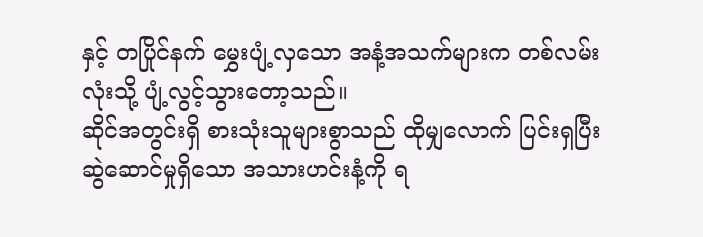နှင့် တပြိုင်နက် မွှေးပျံ့လှသော အနံ့အသက်များက တစ်လမ်းလုံးသို့ ပျံ့လွင့်သွားတော့သည်။
ဆိုင်အတွင်းရှိ စားသုံးသူများစွာသည် ထိုမျှလောက် ပြင်းရှပြီး ဆွဲဆောင်မှုရှိသော အသားဟင်းနံ့ကို ရ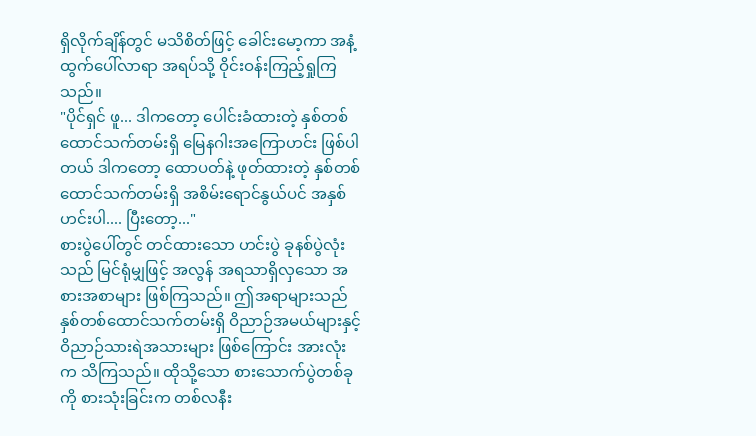ရှိလိုက်ချိန်တွင် မသိစိတ်ဖြင့် ခေါင်းမော့ကာ အနံ့ထွက်ပေါ်လာရာ အရပ်သို့ ဝိုင်းဝန်းကြည့်ရှုကြသည်။
"ပိုင်ရှင် ဖူ... ဒါကတော့ ပေါင်းခံထားတဲ့ နှစ်တစ်ထောင်သက်တမ်းရှိ မြေနဂါးအကြောဟင်း ဖြစ်ပါတယ် ဒါကတော့ ထောပတ်နဲ့ ဖုတ်ထားတဲ့ နှစ်တစ်ထောင်သက်တမ်းရှိ အစိမ်းရောင်နွယ်ပင် အနှစ်ဟင်းပါ.... ပြီးတော့..."
စားပွဲပေါ်တွင် တင်ထားသော ဟင်းပွဲ ခုနစ်ပွဲလုံးသည် မြင်ရုံမျှဖြင့် အလွန် အရသာရှိလှသော အစားအစာများ ဖြစ်ကြသည်။ ဤအရာများသည် နှစ်တစ်ထောင်သက်တမ်းရှိ ဝိညာဉ်အမယ်များနှင့် ဝိညာဉ်သားရဲအသားများ ဖြစ်ကြောင်း အားလုံးက သိကြသည်။ ထိုသို့သော စားသောက်ပွဲတစ်ခုကို စားသုံးခြင်းက တစ်လနီး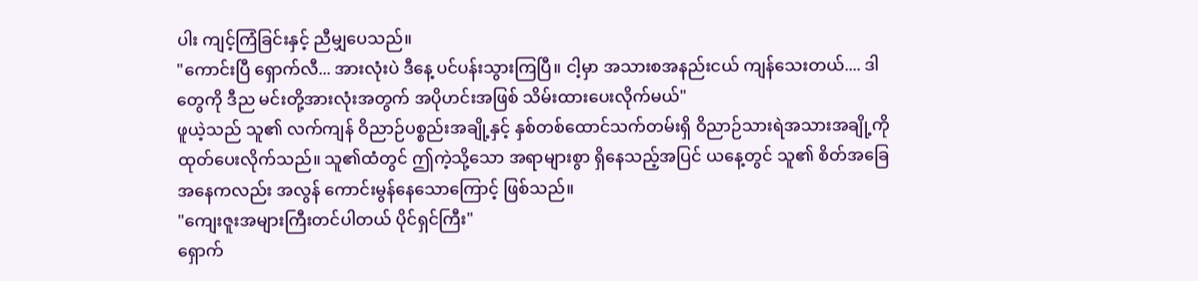ပါး ကျင့်ကြံခြင်းနှင့် ညီမျှပေသည်။
"ကောင်းပြီ ရှောက်လီ... အားလုံးပဲ ဒီနေ့ ပင်ပန်းသွားကြပြီ။ ငါ့မှာ အသားစအနည်းငယ် ကျန်သေးတယ်.... ဒါတွေကို ဒီည မင်းတို့အားလုံးအတွက် အပိုဟင်းအဖြစ် သိမ်းထားပေးလိုက်မယ်"
ဖူယဲ့သည် သူ၏ လက်ကျန် ဝိညာဉ်ပစ္စည်းအချို့နှင့် နှစ်တစ်ထောင်သက်တမ်းရှိ ဝိညာဉ်သားရဲအသားအချို့ကို ထုတ်ပေးလိုက်သည်။ သူ၏ထံတွင် ဤကဲ့သို့သော အရာများစွာ ရှိနေသည့်အပြင် ယနေ့တွင် သူ၏ စိတ်အခြေအနေကလည်း အလွန် ကောင်းမွန်နေသောကြောင့် ဖြစ်သည်။
"ကျေးဇူးအများကြီးတင်ပါတယ် ပိုင်ရှင်ကြီး"
ရှောက်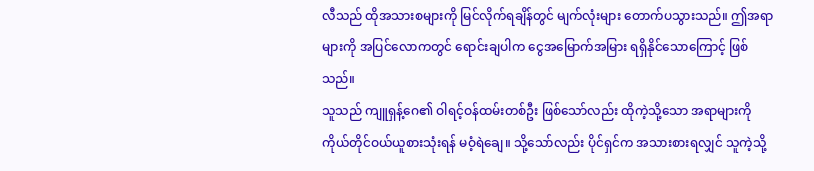လီသည် ထိုအသားစများကို မြင်လိုက်ရချိန်တွင် မျက်လုံးများ တောက်ပသွားသည်။ ဤအရာများကို အပြင်လောကတွင် ရောင်းချပါက ငွေအမြောက်အမြား ရရှိနိုင်သောကြောင့် ဖြစ်သည်။
သူသည် ကျူရှန့်ဂေ၏ ဝါရင့်ဝန်ထမ်းတစ်ဦး ဖြစ်သော်လည်း ထိုကဲ့သို့သော အရာများကို ကိုယ်တိုင်ဝယ်ယူစားသုံးရန် မဝံ့ရဲချေ။ သို့သော်လည်း ပိုင်ရှင်က အသားစားရလျှင် သူကဲ့သို့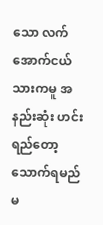သော လက်အောက်ငယ်သားကမူ အနည်းဆုံး ဟင်းရည်တော့ သောက်ရမည်မ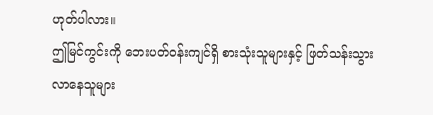ဟုတ်ပါလား။
ဤမြင်ကွင်းကို ဘေးပတ်ဝန်းကျင်ရှိ စားသုံးသူများနှင့် ဖြတ်သန်းသွားလာနေသူများ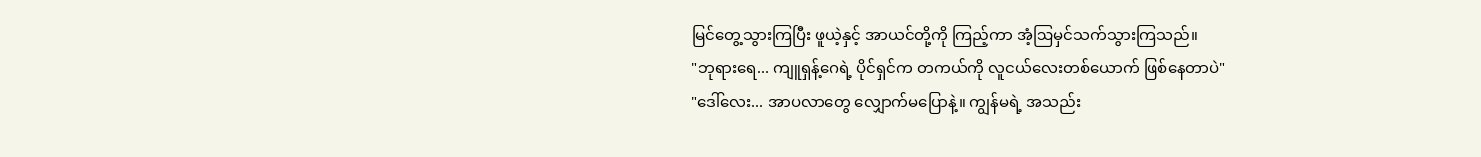မြင်တွေ့သွားကြပြီး ဖူယဲ့နှင့် အာယင်တို့ကို ကြည့်ကာ အံ့ဩမှင်သက်သွားကြသည်။
"ဘုရားရေ... ကျူရှန့်ဂေရဲ့ ပိုင်ရှင်က တကယ်ကို လူငယ်လေးတစ်ယောက် ဖြစ်နေတာပဲ"
"ဒေါ်လေး... အာပလာတွေ လျှောက်မပြောနဲ့။ ကျွန်မရဲ့ အသည်း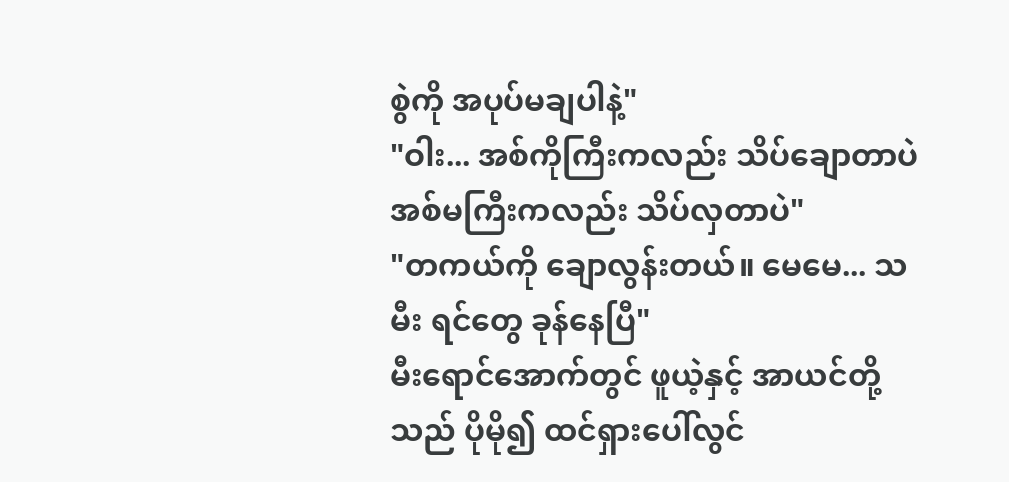စွဲကို အပုပ်မချပါနဲ့"
"ဝါး... အစ်ကိုကြီးကလည်း သိပ်ချောတာပဲ အစ်မကြီးကလည်း သိပ်လှတာပဲ"
"တကယ်ကို ချောလွန်းတယ်။ မေမေ... သမီး ရင်တွေ ခုန်နေပြီ"
မီးရောင်အောက်တွင် ဖူယဲ့နှင့် အာယင်တို့သည် ပိုမို၍ ထင်ရှားပေါ်လွင်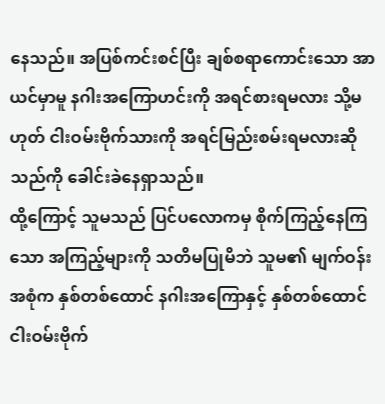နေသည်။ အပြစ်ကင်းစင်ပြီး ချစ်စရာကောင်းသော အာယင်မှာမူ နဂါးအကြောဟင်းကို အရင်စားရမလား သို့မဟုတ် ငါးဝမ်းဗိုက်သားကို အရင်မြည်းစမ်းရမလားဆိုသည်ကို ခေါင်းခဲနေရှာသည်။
ထို့ကြောင့် သူမသည် ပြင်ပလောကမှ စိုက်ကြည့်နေကြသော အကြည့်များကို သတိမပြုမိဘဲ သူမ၏ မျက်ဝန်းအစုံက နှစ်တစ်ထောင် နဂါးအကြောနှင့် နှစ်တစ်ထောင် ငါးဝမ်းဗိုက်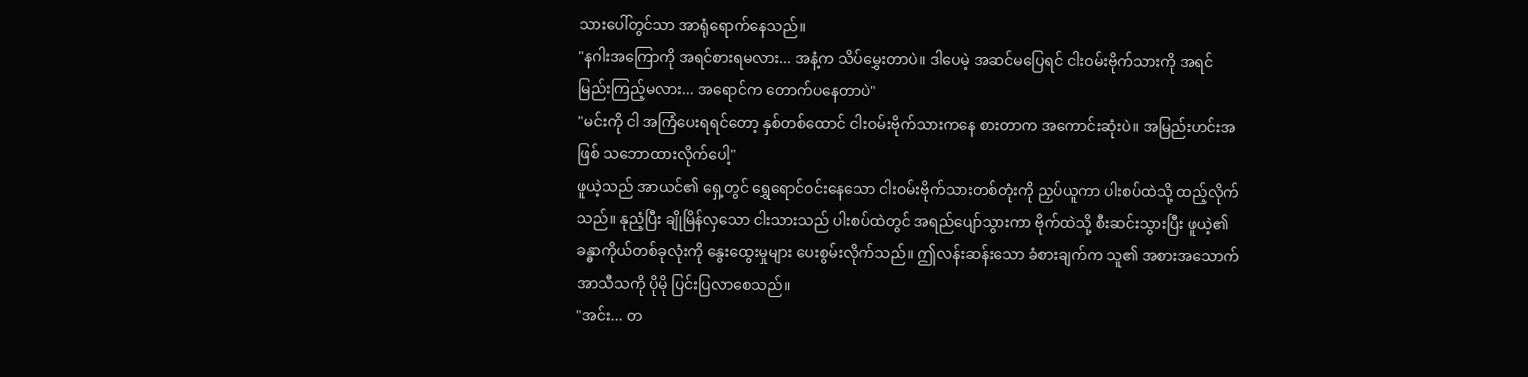သားပေါ်တွင်သာ အာရုံရောက်နေသည်။
"နဂါးအကြောကို အရင်စားရမလား... အနံ့က သိပ်မွှေးတာပဲ။ ဒါပေမဲ့ အဆင်မပြေရင် ငါးဝမ်းဗိုက်သားကို အရင်မြည်းကြည့်မလား... အရောင်က တောက်ပနေတာပဲ"
"မင်းကို ငါ အကြံပေးရရင်တော့ နှစ်တစ်ထောင် ငါးဝမ်းဗိုက်သားကနေ စားတာက အကောင်းဆုံးပဲ။ အမြည်းဟင်းအဖြစ် သဘောထားလိုက်ပေါ့"
ဖူယဲ့သည် အာယင်၏ ရှေ့တွင် ရွှေရောင်ဝင်းနေသော ငါးဝမ်းဗိုက်သားတစ်တုံးကို ညှပ်ယူကာ ပါးစပ်ထဲသို့ ထည့်လိုက်သည်။ နုညံ့ပြီး ချိုမြိန်လှသော ငါးသားသည် ပါးစပ်ထဲတွင် အရည်ပျော်သွားကာ ဗိုက်ထဲသို့ စီးဆင်းသွားပြီး ဖူယဲ့၏ ခန္ဓာကိုယ်တစ်ခုလုံးကို နွေးထွေးမှုများ ပေးစွမ်းလိုက်သည်။ ဤလန်းဆန်းသော ခံစားချက်က သူ၏ အစားအသောက် အာသီသကို ပိုမို ပြင်းပြလာစေသည်။
"အင်း... တ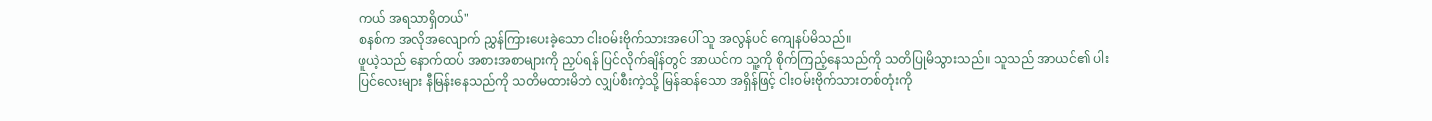ကယ် အရသာရှိတယ်"
စနစ်က အလိုအလျောက် ညွှန်ကြားပေးခဲ့သော ငါးဝမ်းဗိုက်သားအပေါ် သူ အလွန်ပင် ကျေနပ်မိသည်။
ဖူယဲ့သည် နောက်ထပ် အစားအစာများကို ညှပ်ရန် ပြင်လိုက်ချိန်တွင် အာယင်က သူ့ကို စိုက်ကြည့်နေသည်ကို သတိပြုမိသွားသည်။ သူသည် အာယင်၏ ပါးပြင်လေးများ နီမြန်းနေသည်ကို သတိမထားမိဘဲ လျှပ်စီးကဲ့သို့ မြန်ဆန်သော အရှိန်ဖြင့် ငါးဝမ်းဗိုက်သားတစ်တုံးကို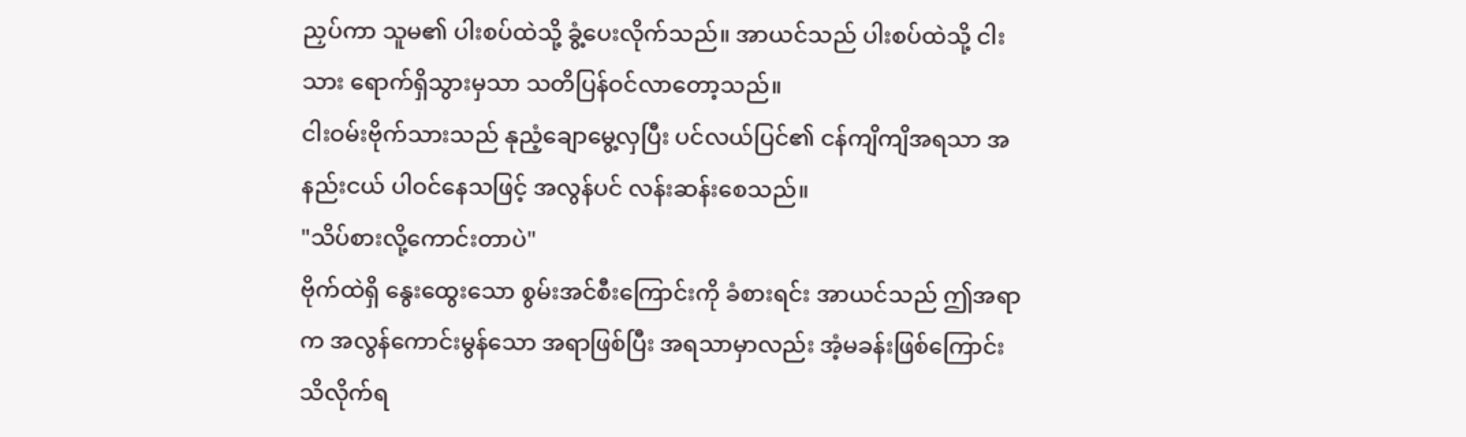ညှပ်ကာ သူမ၏ ပါးစပ်ထဲသို့ ခွံ့ပေးလိုက်သည်။ အာယင်သည် ပါးစပ်ထဲသို့ ငါးသား ရောက်ရှိသွားမှသာ သတိပြန်ဝင်လာတော့သည်။
ငါးဝမ်းဗိုက်သားသည် နုညံ့ချောမွေ့လှပြီး ပင်လယ်ပြင်၏ ငန်ကျိကျိအရသာ အနည်းငယ် ပါဝင်နေသဖြင့် အလွန်ပင် လန်းဆန်းစေသည်။
"သိပ်စားလို့ကောင်းတာပဲ"
ဗိုက်ထဲရှိ နွေးထွေးသော စွမ်းအင်စီးကြောင်းကို ခံစားရင်း အာယင်သည် ဤအရာက အလွန်ကောင်းမွန်သော အရာဖြစ်ပြီး အရသာမှာလည်း အံ့မခန်းဖြစ်ကြောင်း သိလိုက်ရ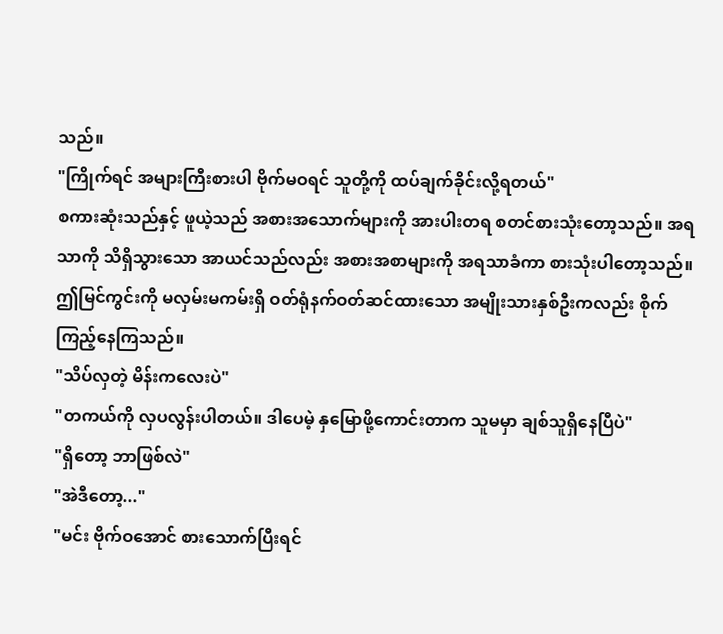သည်။
"ကြိုက်ရင် အများကြီးစားပါ ဗိုက်မဝရင် သူတို့ကို ထပ်ချက်ခိုင်းလို့ရတယ်"
စကားဆုံးသည်နှင့် ဖူယဲ့သည် အစားအသောက်များကို အားပါးတရ စတင်စားသုံးတော့သည်။ အရသာကို သိရှိသွားသော အာယင်သည်လည်း အစားအစာများကို အရသာခံကာ စားသုံးပါတော့သည်။
ဤမြင်ကွင်းကို မလှမ်းမကမ်းရှိ ဝတ်ရုံနက်ဝတ်ဆင်ထားသော အမျိုးသားနှစ်ဦးကလည်း စိုက်ကြည့်နေကြသည်။
"သိပ်လှတဲ့ မိန်းကလေးပဲ"
"တကယ်ကို လှပလွန်းပါတယ်။ ဒါပေမဲ့ နှမြောဖို့ကောင်းတာက သူမမှာ ချစ်သူရှိနေပြီပဲ"
"ရှိတော့ ဘာဖြစ်လဲ"
"အဲဒီတော့..."
"မင်း ဗိုက်ဝအောင် စားသောက်ပြီးရင်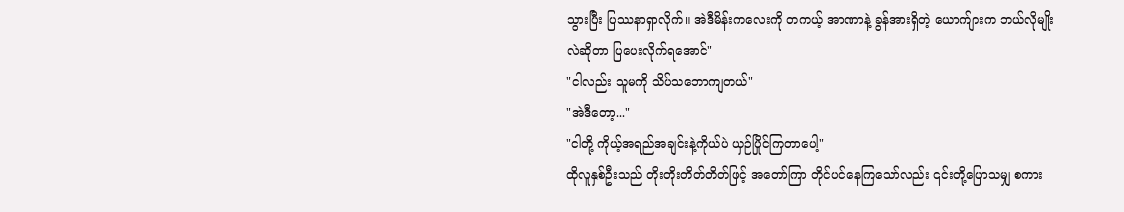သွားပြီး ပြဿနာရှာလိုက်။ အဲဒီမိန်းကလေးကို တကယ့် အာဏာနဲ့ ခွန်အားရှိတဲ့ ယောက်ျားက ဘယ်လိုမျိုးလဲဆိုတာ ပြပေးလိုက်ရအောင်"
"ငါလည်း သူမကို သိပ်သဘောကျတယ်"
"အဲဒီတော့..."
"ငါတို့ ကိုယ့်အရည်အချင်းနဲ့ကိုယ်ပဲ ယှဉ်ပြိုင်ကြတာပေါ့"
ထိုလူနှစ်ဦးသည် တိုးတိုးတိတ်တိတ်ဖြင့် အတော်ကြာ တိုင်ပင်နေကြသော်လည်း ၎င်းတို့ပြောသမျှ စကား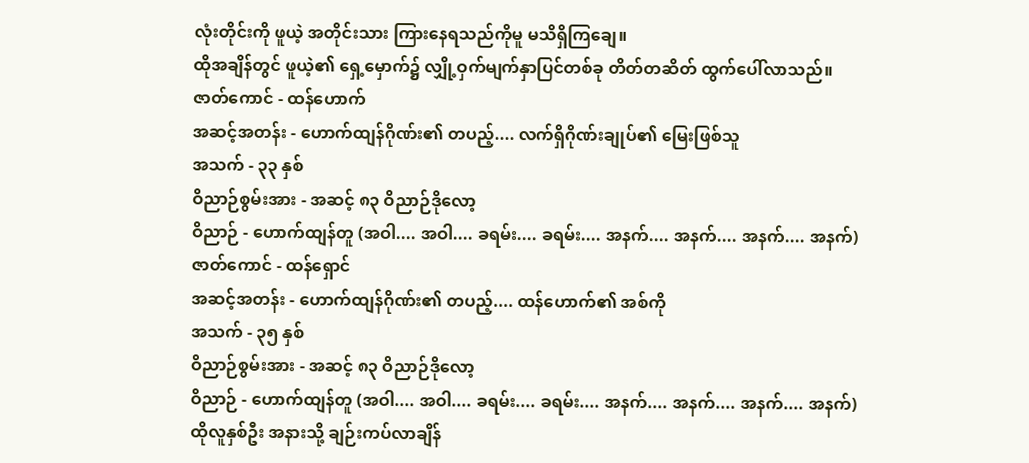လုံးတိုင်းကို ဖူယဲ့ အတိုင်းသား ကြားနေရသည်ကိုမူ မသိရှိကြချေ။
ထိုအချိန်တွင် ဖူယဲ့၏ ရှေ့မှောက်၌ လျှို့ဝှက်မျက်နှာပြင်တစ်ခု တိတ်တဆိတ် ထွက်ပေါ်လာသည်။
ဇာတ်ကောင် - ထန်ဟောက်
အဆင့်အတန်း - ဟောက်ထျန်ဂိုဏ်း၏ တပည့်.... လက်ရှိဂိုဏ်းချုပ်၏ မြေးဖြစ်သူ
အသက် - ၃၃ နှစ်
ဝိညာဉ်စွမ်းအား - အဆင့် ၈၃ ဝိညာဉ်ဒိုလော့
ဝိညာဉ် - ဟောက်ထျန်တူ (အဝါ.... အဝါ.... ခရမ်း.... ခရမ်း.... အနက်.... အနက်.... အနက်.... အနက်)
ဇာတ်ကောင် - ထန်ရှောင်
အဆင့်အတန်း - ဟောက်ထျန်ဂိုဏ်း၏ တပည့်.... ထန်ဟောက်၏ အစ်ကို
အသက် - ၃၅ နှစ်
ဝိညာဉ်စွမ်းအား - အဆင့် ၈၃ ဝိညာဉ်ဒိုလော့
ဝိညာဉ် - ဟောက်ထျန်တူ (အဝါ.... အဝါ.... ခရမ်း.... ခရမ်း.... အနက်.... အနက်.... အနက်.... အနက်)
ထိုလူနှစ်ဦး အနားသို့ ချဉ်းကပ်လာချိန်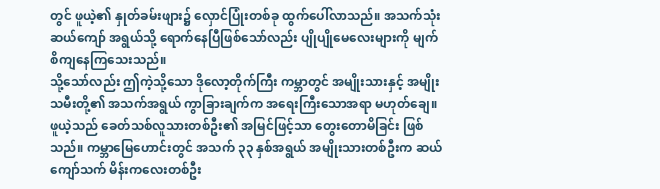တွင် ဖူယဲ့၏ နှုတ်ခမ်းဖျား၌ လှောင်ပြုံးတစ်ခု ထွက်ပေါ်လာသည်။ အသက်သုံးဆယ်ကျော် အရွယ်သို့ ရောက်နေပြီဖြစ်သော်လည်း ပျိုပျိုမေလေးများကို မျက်စိကျနေကြသေးသည်။
သို့သော်လည်း ဤကဲ့သို့သော ဒိုလော့တိုက်ကြီး ကမ္ဘာတွင် အမျိုးသားနှင့် အမျိုးသမီးတို့၏ အသက်အရွယ် ကွာခြားချက်က အရေးကြီးသောအရာ မဟုတ်ချေ။ ဖူယဲ့သည် ခေတ်သစ်လူသားတစ်ဦး၏ အမြင်ဖြင့်သာ တွေးတောမိခြင်း ဖြစ်သည်။ ကမ္ဘာမြေဟောင်းတွင် အသက် ၃၃ နှစ်အရွယ် အမျိုးသားတစ်ဦးက ဆယ်ကျော်သက် မိန်းကလေးတစ်ဦး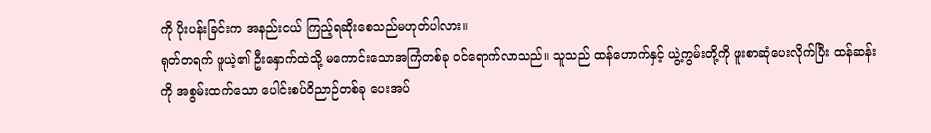ကို ပိုးပန်းခြင်းက အနည်းငယ် ကြည့်ရဆိုးစေသည်မဟုတ်ပါလား။
ရုတ်တရက် ဖူယဲ့၏ ဦးနှောက်ထဲသို့ မကောင်းသောအကြံတစ်ခု ဝင်ရောက်လာသည်။ သူသည် ထန်ဟောက်နှင့် ယွဲ့ကွမ်းတို့ကို ဖူးစာဆုံပေးလိုက်ပြီး ထန်ဆန်းကို အစွမ်းထက်သော ပေါင်းစပ်ဝိညာဉ်တစ်ခု ပေးအပ်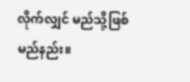လိုက်လျှင် မည်သို့ဖြစ်မည်နည်း။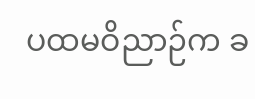ပထမဝိညာဉ်က ခ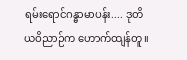ရမ်းရောင်ဂန္ဓာမာပန်း.... ဒုတိယဝိညာဉ်က ဟောက်ထျန်တူ။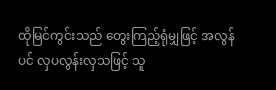ထိုမြင်ကွင်းသည် တွေးကြည့်ရုံမျှဖြင့် အလွန်ပင် လှပလွန်းလှသဖြင့် သူ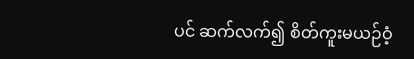ပင် ဆက်လက်၍ စိတ်ကူးမယဉ်ဝံ့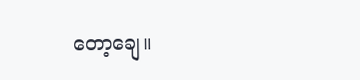တော့ချေ။